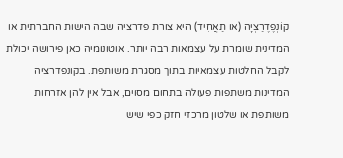קוֹנְפֶדֶרַצְיָה (או תַאֲחִיד) היא צורת פדרציה שבה הישות החברתית או המדינית שומרת על עצמאות רבה יותר. אוטונומיה כאן פירושה יכולת לקבל החלטות עצמאיות בתוך מסגרת משותפת. בקונפדרציה המדינות משתפות פעולה בתחום מסוים, אבל אין להן אזרחות משותפת או שלטון מרכזי חזק כפי שיש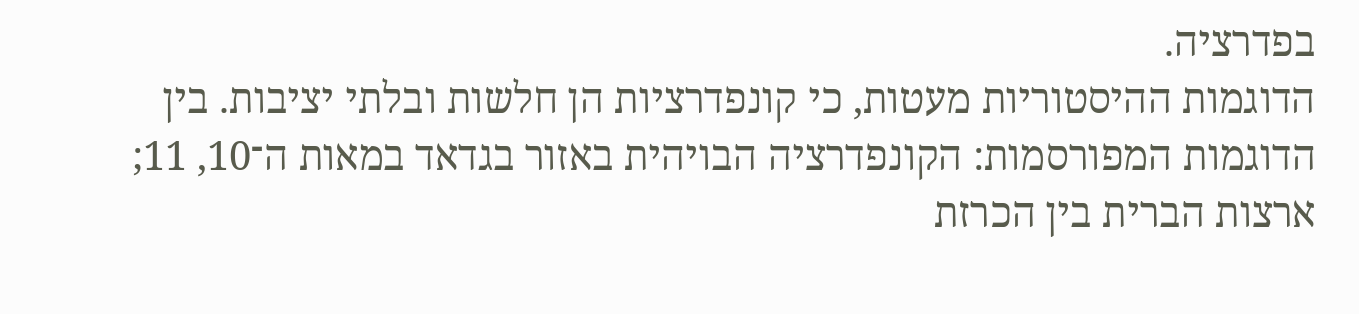בפדרציה.
הדוגמות ההיסטוריות מעטות, כי קונפדרציות הן חלשות ובלתי יציבות. בין הדוגמות המפורסמות: הקונפדרציה הבויהית באזור בגדאד במאות ה־10, 11; ארצות הברית בין הכרזת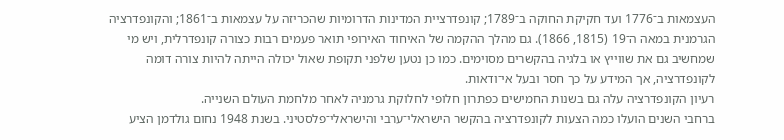העצמאות ב־1776 ועד חקיקת החוקה ב־1789; קונפדרציית המדינות הדרומיות שהכריזה על עצמאות ב־1861; והקונפדרציה הגרמנית במאה ה־19 (1815, 1866). גם מהלך ההקמה של האיחוד האירופי תואר פעמים רבות כצורה קונפדרלית, ויש מי שמחשיב גם את שווייץ או בלגיה בהקשרים מסוימים. כמו כן נטען שלפני תקופת שאול יכולה הייתה להיות צורה דומה לקונפדרציה, אך המידע על כך חסר ובעל אי־ודאות.
רעיון הקונפדרציה עלה גם בשנות החמישים כפתרון חלופי לחלוקת גרמניה לאחר מלחמת העולם השנייה.
ברחבי השנים הועלו כמה הצעות לקונפדרציה בהקשר הישראלי־ערבי והישראלי־פלסטיני. בשנת 1948 נחום גולדמן הציע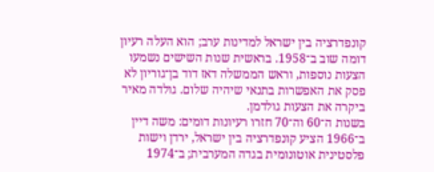קונפדרציה בין ישראל למדינות ערב; הוא העלה רעיון דומה שוב ב־1958. בראשית שנות השישים נשמעו הצעות נוספות, וראש הממשלה דאז דוד בן־גוריון לא פסק את האפשרות בתנאי שיהיה שלום. גולדה מאיר ביקרה את הצעות גולדמן.
בשנות ה־60 וה־70 חזרו רעיונות דומים: משה דיין ב־1966 הציע קונפדרציה בין ישראל, ירדן וישות פלסטינית אוטונומית בגדה המערבית; ב־1974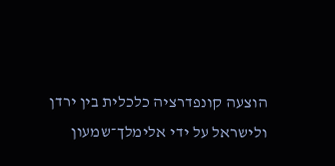הוצעה קונפדרציה כלכלית בין ירדן ולישראל על ידי אלימלך־שמעון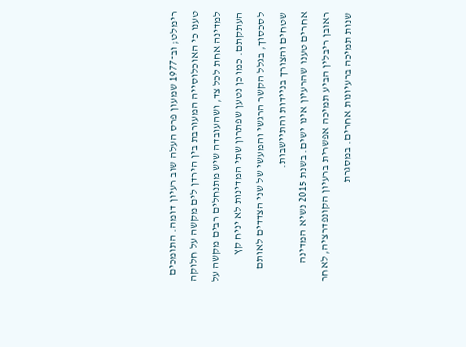רימלט; וב־1977 שמעון פרס העלה שוב רעיון דומה. התומכים טענו כי האוכלוסייה המעורבת בין הירדן לים מקשה על חלוקה למדינה אחת לכל צד, ושהעובדה שיש מתנחלים רבים מקשה על העתקתם. כמו כן נטען שפתרון שתי המדינות לא יניח קץ לסכסוך, בגלל הקשר הרגשי והמעשי של שני הצדדים לאותם שטחים והצורך בניידות והתיישבות.
אחרים טענו שהרעיון אינו ישים. בשנת 2015 נשיא המדינה ראובן ריבלין הביע תמיכה אפשרית ברעיון הקונפדרציה, לאחר שנות תמיכה ברעיונות אחרים. במסגרת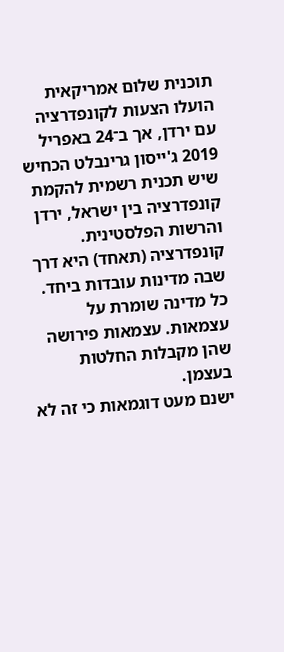תוכנית שלום אמריקאית הועלו הצעות לקונפדרציה עם ירדן, אך ב־24 באפריל 2019 ג'ייסון גרינבלט הכחיש שיש תכנית רשמית להקמת קונפדרציה בין ישראל, ירדן והרשות הפלסטינית.
קונפדרציה (תאחד) היא דרך שבה מדינות עובדות ביחד. כל מדינה שומרת על עצמאות. עצמאות פירושה שהן מקבלות החלטות בעצמן.
ישנם מעט דוגמאות כי זה לא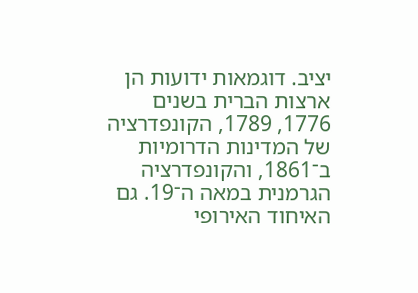יציב. דוגמאות ידועות הן ארצות הברית בשנים 1776, 1789, הקונפדרציה של המדינות הדרומיות ב־1861, והקונפדרציה הגרמנית במאה ה־19. גם האיחוד האירופי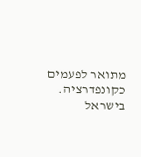מתואר לפעמים כקונפדרציה.
בישראל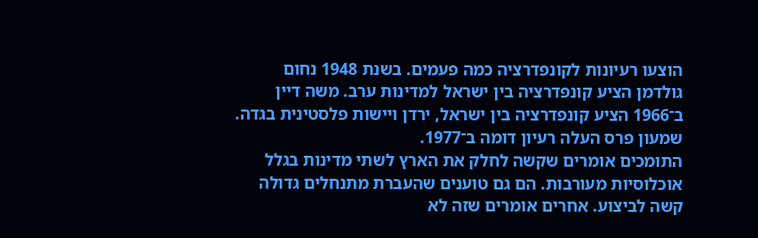הוצעו רעיונות לקונפדרציה כמה פעמים. בשנת 1948 נחום גולדמן הציע קונפדרציה בין ישראל למדינות ערב. משה דיין ב־1966 הציע קונפדרציה בין ישראל, ירדן ויישות פלסטינית בגדה. שמעון פרס העלה רעיון דומה ב־1977.
התומכים אומרים שקשה לחלק את הארץ לשתי מדינות בגלל אוכלוסיות מעורבות. הם גם טוענים שהעברת מתנחלים גדולה קשה לביצוע. אחרים אומרים שזה לא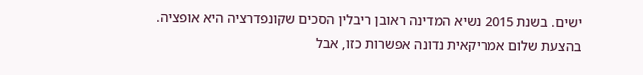ישים. בשנת 2015 נשיא המדינה ראובן ריבלין הסכים שקונפדרציה היא אופציה. בהצעת שלום אמריקאית נדונה אפשרות כזו, אבל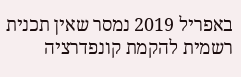באפריל 2019 נמסר שאין תכנית רשמית להקמת קונפדרציה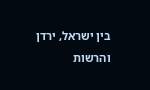בין ישראל, ירדן והרשות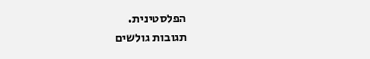הפלסטינית.
תגובות גולשים